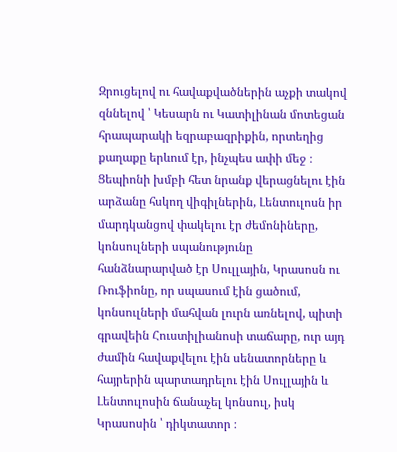Զրուցելով ու հավաքվածներին աչքի տակով զննելով ՝ Կեսարն ու Կատիլինան մոտեցան հրապարակի եզրաբազրիքին, որտեղից քաղաքը երևում էր, ինչպես ափի մեջ ։
Ցեպիոնի խմբի հետ նրանք վերացնելու էին արձանը հսկող վիգիլներին, Լենտուլոսն իր մարդկանցով փակելու էր ժեմոնիները, կոնսուլների սպանությունը հանձնարարված էր Սուլլային, Կրասոսն ու Ռուֆիոնը, որ սպասում էին ցածում, կոնսուլների մահվան լուրն առնելով, պիտի գրավեին Հուստիլիանոսի տաճարը, ուր այդ ժամին հավաքվելու էին սենատորները և հայրերին պարտադրելու էին Սուլլային և Լենտուլոսին ճանաչել կոնսուլ, իսկ Կրասոսին ՝ դիկտատոր ։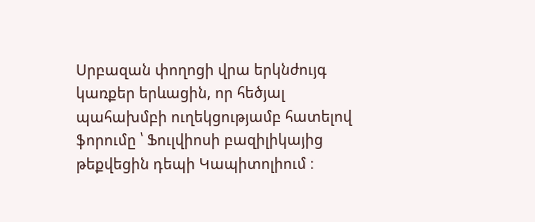Սրբազան փողոցի վրա երկնժույգ կառքեր երևացին, որ հեծյալ պահախմբի ուղեկցությամբ հատելով ֆորումը ՝ Ֆուլվիոսի բազիլիկայից թեքվեցին դեպի Կապիտոլիում ։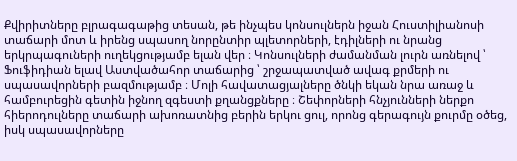Քվիրիտները բլրագագաթից տեսան, թե ինչպես կոնսուլներն իջան Հուստիլիանոսի տաճարի մոտ և իրենց սպասող նորընտիր պլետորների, էդիլների ու նրանց երկրպագուների ուղեկցությամբ ելան վեր ։ Կոնսուլների ժամանման լուրն առնելով ՝ Ֆուֆիդիան ելավ Աստվածահոր տաճարից ՝ շրջապատված ավագ քրմերի ու սպասավորների բազմությամբ ։ Մոլի հավատացյալները ծնկի եկան նրա առաջ և համբուրեցին գետին իջնող զգեստի քղանցքները ։ Շեփորների հնչյունների ներքո հիերոդուլները տաճարի ախոռատնից բերին երկու ցուլ, որոնց գերագույն քուրմը օծեց, իսկ սպասավորները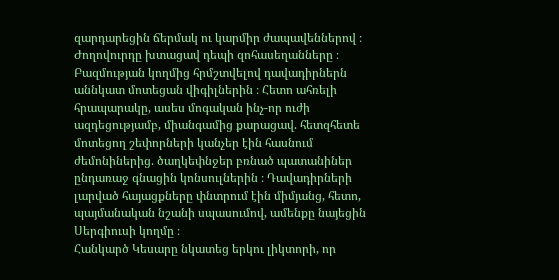զարդարեցին ճերմակ ու կարմիր ժապավեններով ։ Ժողովուրդը խտացավ դեպի զոհասեղանները ։ Բազմության կողմից հրմշտվելով դավադիրներն աննկատ մոտեցան վիգիլներին ։ Հետո ահռելի հրապարակը, ասես մոգական ինչ-որ ուժի ազդեցությամբ, միանգամից քարացավ. հետզհետե մոտեցող շեփորների կանչեր էին հասնում ժեմոնիներից. ծաղկեփնջեր բռնած պատանիներ ընդառաջ գնացին կոնսուլներին ։ Դավադիրների լարված հայացքները փնտրում էին միմյանց, հետո, պայմանական նշանի սպասումով, ամենքը նայեցին Սերգիուսի կողմը ։
Հանկարծ Կեսարը նկատեց երկու լիկտորի, որ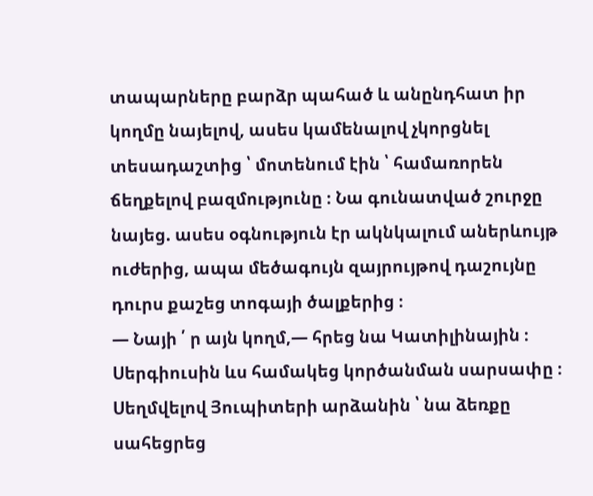տապարները բարձր պահած և անընդհատ իր կողմը նայելով, ասես կամենալով չկորցնել տեսադաշտից ՝ մոտենում էին ՝ համառորեն ճեղքելով բազմությունը ։ Նա գունատված շուրջը նայեց. ասես օգնություն էր ակնկալում աներևույթ ուժերից, ապա մեծագույն զայրույթով դաշույնը դուրս քաշեց տոգայի ծալքերից ։
— Նայի ՛ ր այն կողմ,— հրեց նա Կատիլինային ։
Սերգիուսին ևս համակեց կործանման սարսափը ։ Սեղմվելով Յուպիտերի արձանին ՝ նա ձեռքը սահեցրեց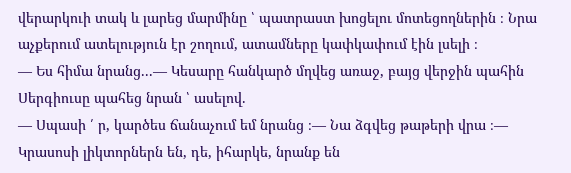վերարկուի տակ և լարեց մարմինը ՝ պատրաստ խոցելու մոտեցողներին ։ Նրա աչքերում ատելություն էր շողում, ատամները կափկափում էին լսելի ։
— Ես հիմա նրանց...— Կեսարը հանկարծ մղվեց առաջ, բայց վերջին պահին Սերգիուսը պահեց նրան ՝ ասելով.
— Սպասի ՛ ր, կարծես ճանաչում եմ նրանց ։— Նա ձգվեց թաթերի վրա ։— Կրասոսի լիկտորներն են, դե, իհարկե, նրանք են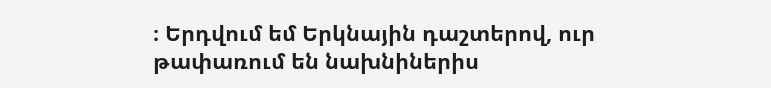։ Երդվում եմ Երկնային դաշտերով, ուր թափառում են նախնիներիս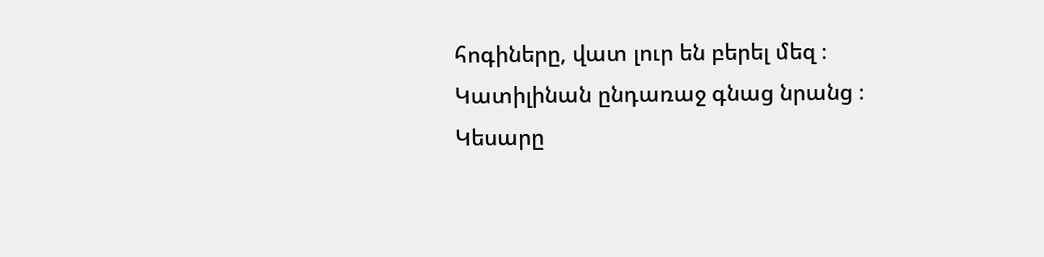հոգիները, վատ լուր են բերել մեզ ։
Կատիլինան ընդառաջ գնաց նրանց ։ Կեսարը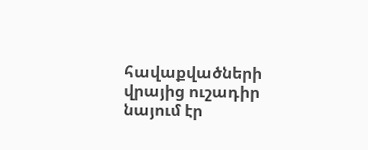հավաքվածների վրայից ուշադիր նայում էր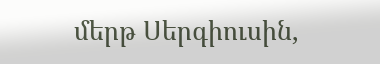մերթ Սերգիուսին,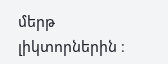մերթ լիկտորներին ։